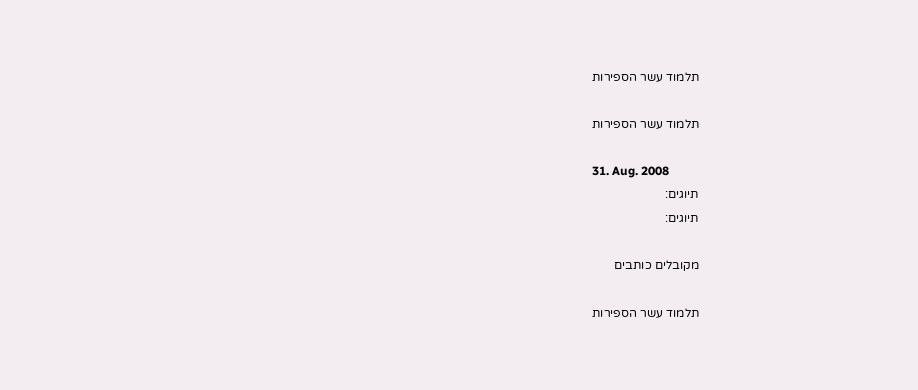תלמוד עשר הספירות

תלמוד עשר הספירות

31. Aug. 2008
תיוגים:
תיוגים:

מקובלים כותבים

תלמוד עשר הספירות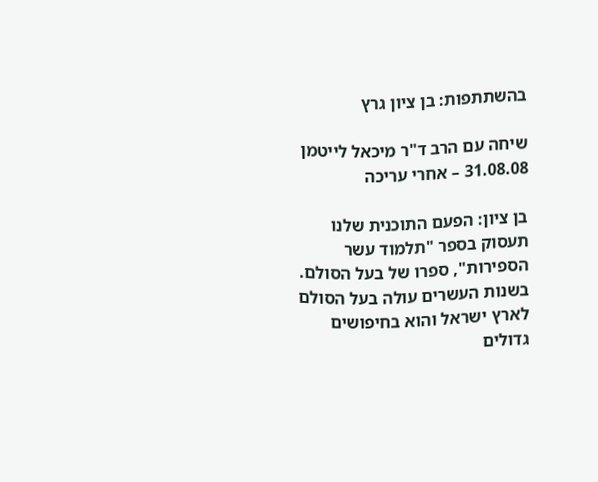בהשתתפות: בן ציון גרץ

שיחה עם הרב ד"ר מיכאל לייטמן 31.08.08 – אחרי עריכה

בן ציון: הפעם התוכנית שלנו תעסוק בספר "תלמוד עשר הספירות", ספרו של בעל הסולם. בשנות העשרים עולה בעל הסולם לארץ ישראל והוא בחיפושים גדולים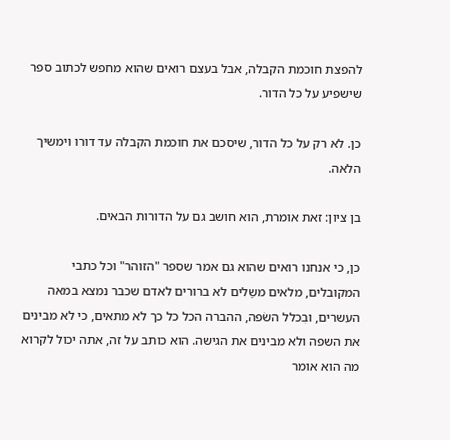להפצת חוכמת הקבלה, אבל בעצם רואים שהוא מחפש לכתוב ספר שישפיע על כל הדור.

כן. לא רק על כל הדור, שיסכם את חוכמת הקבלה עד דורו וימשיך הלאה.

בן ציון: זאת אומרת, הוא חושב גם על הדורות הבאים.

כן, כי אנחנו רואים שהוא גם אמר שספר "הזוהר" וכל כתבי המקובלים, מלאים משַלים לא ברורים לאדם שכבר נמצא במאה העשרים, ובִכלל השׂפה, ההברה הכל כל כך לא מתאים, כי לא מבינים את השפה ולא מבינים את הגישה. הוא כותב על זה, אתה יכול לקרוא מה הוא אומר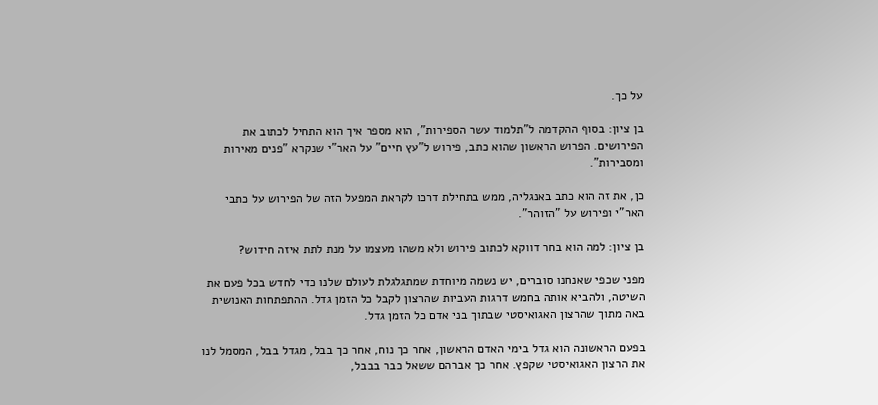על כך.

בן ציון: בסוף ההקדמה ל"תלמוד עשר הספירות", הוא מספר איך הוא התחיל לכתוב את הפירושים. הפרוש הראשון שהוא כתב, פירוש ל"עץ חיים" על האר"י שנקרא "פנים מאירות ומסבירות".

כן, את זה הוא כתב באנגליה, ממש בתחילת דרכו לקראת המפעל הזה של הפירוש על כתבי האר"י ופירוש על "הזוהר".

בן ציון: למה הוא בחר דווקא לכתוב פירוש ולא משהו מעצמו על מנת לתת איזה חידוש?

מפני שכפי שאנחנו סוברים, יש נשמה מיוחדת שמתגלגלת לעולם שלנו כדי לחדש בכל פעם את השיטה, ולהביא אותה בחמש דרגות העביות שהרצון לקבל כל הזמן גדל. ההתפתחות האנושית באה מתוך שהרצון האגואיסטי שבתוך בני אדם כל הזמן גדל.

בפעם הראשונה הוא גדל בימי האדם הראשון, אחר כך נוח, אחר כך בבל, מגדל בבל, המסמל לנו את הרצון האגואיסטי שקפץ. אחר כך אברהם ששאל כבר בבבל,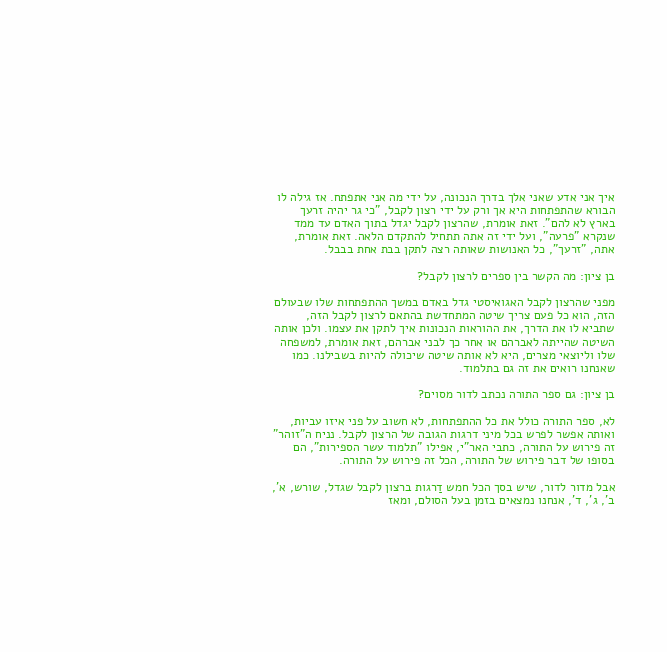איך אני אדע שאני אלך בדרך הנכונה, על ידי מה אני אתפתח. אז גילה לו הבורא שהתפתחות היא אך ורק על ידי רצון לקבל, "כי גר יהיה זרעך בארץ לא להם". זאת אומרת, שהרצון לקבל יגדל בתוך האדם עד ממד שנקרא "פרעה", ועל ידי זה אתה תתחיל להתקדם הלאה. זאת אומרת, אתה, "זרעך", כל האנושות שאותה רצה לתקן בבת אחת בבבל.

בן ציון: מה הקשר בין ספרים לרצון לקבל?

מפני שהרצון לקבל האגואיסטי גדל באדם במשך ההתפתחות שלו שבעולם הזה, הוא כל פעם צריך שיטה המתחדשת בהתאם לרצון לקבל הזה, שתביא לו את הדרך, את ההוראות הנכונות איך לתקן את עצמו. ולכן אותה השיטה שהייתה לאברהם או אחר כך לבני אברהם, זאת אומרת, למשפחה שלו וליוצאי מצרים, היא לא אותה שיטה שיכולה להיות בשבילנו. כמו שאנחנו רואים את זה גם בתלמוד.

בן ציון: גם ספר התורה נכתב לדור מסוים?

לא, ספר התורה כולל את כל ההתפתחות, לא חשוב על פני איזו עביות, ואותה אפשר לפרש בכל מיני דרגות הגובה של הרצון לקבל. נניח ה"זוהר" זה פירוש על התורה, כתבי האר"י, אפילו "תלמוד עשר הספירות", הם בסופו של דבר פירוש של התורה, הכל זה פירוש על התורה.

אבל מדור לדור, שיש בסך הכל חמש דַרגות ברצון לקבל שגדל, שורש, א', ב', ג', ד', אנחנו נמצאים בזמן בעל הסולם, ומאז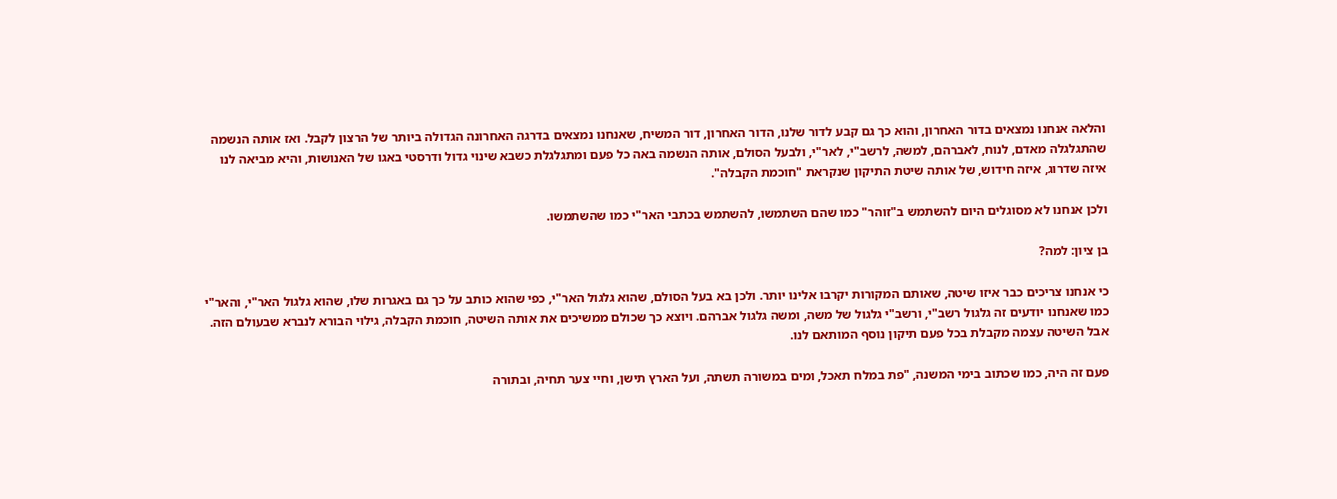והלאה אנחנו נמצאים בדור האחרון, והוא כך גם קבע לדור שלנו, הדור האחרון, דור המשיח, שאנחנו נמצאים בדרגה האחרונה הגדולה ביותר של הרצון לקבל. ואז אותה הנשמה שהתגלגלה מאדם, לנוח, לאברהם, למשה, לרשב"י, לאר"י, ולבעל הסולם, אותה הנשמה באה כל פעם ומתגלגלת כשבא שינוי גדול ודרסטי באגו של האנושות, והיא מביאה לנו איזה שדרוג, איזה חידוש, של אותה שיטת התיקון שנקראת "חוכמת הקבלה".

ולכן אנחנו לא מסוגלים היום להשתמש ב"זוהר" כמו שהם השתמשו, להשתמש בכתבי האר"י כמו שהשתמשו.

בן ציון: למה?

כי אנחנו צריכים כבר איזו שיטה, שאותם המקורות יקרבו אלינו יותר. ולכן בא בעל הסולם, שהוא גלגול האר"י, כפי שהוא כותב על כך גם באגרות שלו, שהוא גלגול האר"י, והאר"י כמו שאנחנו יודעים זה גלגול רשב"י, ורשב"י גלגול של משה, ומשה גלגול אברהם. ויוצא כך שכולם ממשיכים את אותה השיטה, חוכמת הקבלה, גילוי הבורא לנברא שבעולם הזה. אבל השיטה עצמה מקבלת בכל פעם תיקון נוסף המותאם לנו.

פעם זה היה, כמו שכתוב בימי המשנה, "פת במלח תאכל, ומים במשורה תשתה, ועל הארץ תישן, וחיי צער תחיה, ובתורה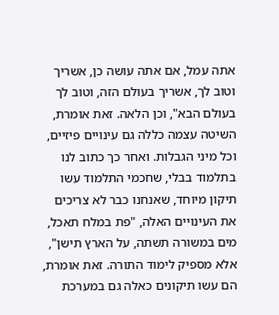אתה עמל, אם אתה עושה כן, אשריך וטוב לך, אשריך בעולם הזה, וטוב לך בעולם הבא", וכן הלאה. זאת אומרת, השיטה עצמה כללה גם עינויים פיזיים, וכל מיני הגבלות. ואחר כך כתוב לנו בתלמוד בבלי, שחכמי התלמוד עשו תיקון מיוחד, שאנחנו כבר לא צריכים את העינויים האלה, "פת במלח תאכל, מים במשורה תשתה, על הארץ תישן", אלא מספיק לימוד התורה. זאת אומרת, הם עשו תיקונים כאלה גם במערכת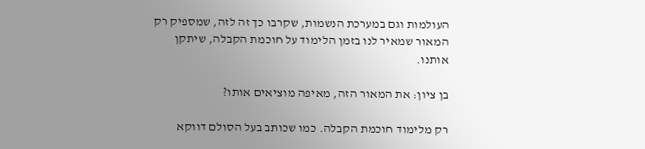העולמות וגם במערכת הנשמות, שקרבו כך זה לזה, שמספיק רק המאור שמאיר לנו בזמן הלימוד על חוכמת הקבלה, שיתקן אותנו.

בן ציון: את המאור הזה, מאיפה מוציאים אותו?

רק מלימוד חוכמת הקבלה. כמו שכותב בעל הסולם דווקא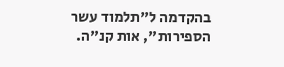בהקדמה ל"תלמוד עשר הספירות", אות קנ"ה.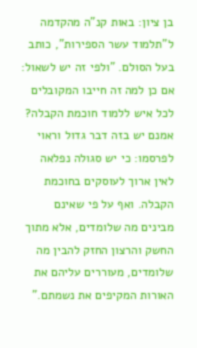בן ציון: באות קנ"ה מהקדמה ל"תלמוד עשר הספירות", כותב בעל הסולם. "ולפי זה יש לשאול: אם כן למה זה חייבו המקובלים לכל איש ללמוד חוכמת הקבלה? אמנם יש בזה דבר גדול וראוי לפרסמו: כי יש סגולה נפלאה לאין ארוך לעוסקים בחוכמת הקבלה. ואף על פי שאינם מבינים מה שלומדים, אלא מתוך החשק והרצון החזק להבין מה שלומדים, מעוררים עליהם את האורות המקיפים את נשמתם."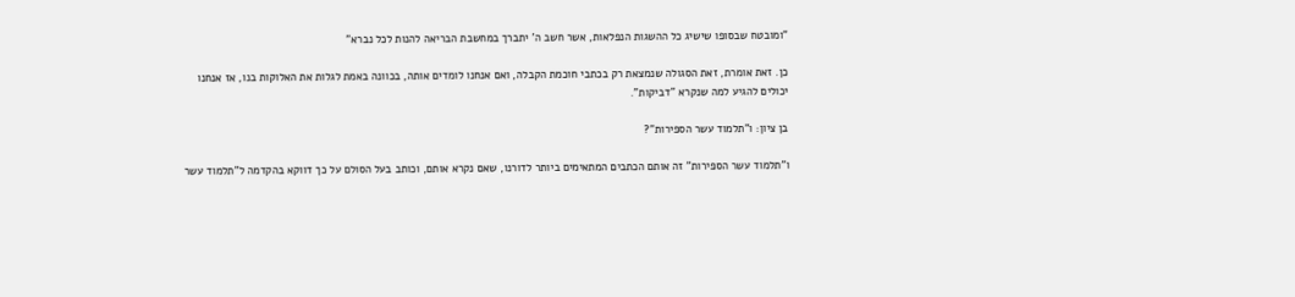"ומובטח שבסופו שישיג כל ההשגות הנפלאות, אשר חשב ה' יתברך במחשבת הבריאה להנות לכל נברא"

כן. זאת אומרת, זאת הסגולה שנמצאת רק בכתבי חוכמת הקבלה, ואם אנחנו לומדים אותה, בכוונה באמת לגלות את האלוקות בנו, אז אנחנו יכולים להגיע למה שנקרא "דביקות".

בן ציון: ו"תלמוד עשר הספירות"?

ו"תלמוד עשר הספירות" זה אותם הכתבים המתאימים ביותר לדורנו, שאם נקרא אותם, וכותב בעל הסולם על כך דווקא בהקדמה ל"תלמוד עשר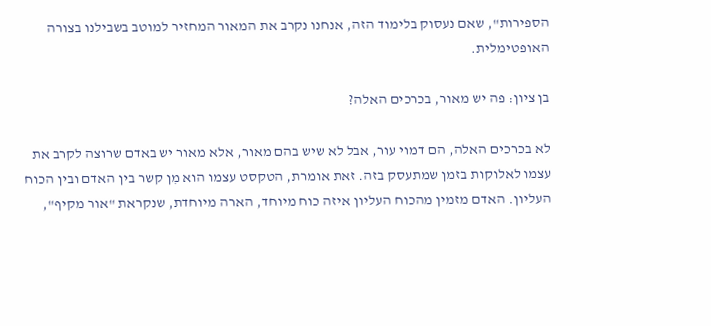הספירות", שאם נעסוק בלימוד הזה, אנחנו נקרב את המאור המחזיר למוטב בשבילנו בצורה האופטימלית.

בן ציון: פה יש מאור, בכרכים האלה?

לא בכרכים האלה, הם דמוי עור, אבל לא שיש בהם מאור, אלא מאור יש באדם שרוצה לקרב את עצמו לאלוקות בזמן שמתעסק בזה. זאת אומרת, הטקסט עצמו הוא מִן קשר בין האדם ובין הכוח העליון. האדם מזמין מהכוח העליון איזה כוח מיוחד, הארה מיוחדת, שנקראת "אור מקיף",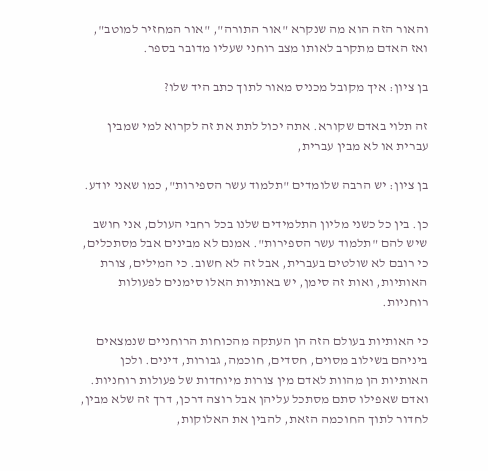והאור הזה הוא מה שנקרא "אור התורה", "אור המחזיר למוטב", ואז האדם מתקרב לאותו מצב רוחני שעליו מדובר בספר.

בן ציון: איך מקובל מכניס מאור לתוך כתב היד שלו?

זה תלוי באדם שקורא. אתה יכול לתת את זה לקרוא למי שמבין עברית או לא מבין עברית,

בן ציון: יש הרבה שלומדים "תלמוד עשר הספירות", כמו שאני יודע.

כן. בין כל כשני מליון התלמידים שלנו בכל רחבי העולם, אני חושב שיש להם "תלמוד עשר הספירות". אמנם לא מבינים אבל מסתכלים, כי רובם לא שולטים בעברית, אבל זה לא חשוב. כי המילים, צורת האותיות, ואות זה סימן, יש באותיות האלו סימנים לפעולות רוחניות.

כי האותיות בעולם הזה הן העתקה מהכוחות הרוחניים שנמצאים ביניהם בשילוב מסוים, חסדים, חוכמה, גבורות, דינים. ולכן האותיות הן מהוות לאדם מין צורות מיוחדות של פעולות רוחניות. ואדם שאפילו סתם מסתכל עליהן אבל רוצה דרכן, דרך זה שלא מבין, לחדור לתוך החוכמה הזאת, להבין את האלוקות,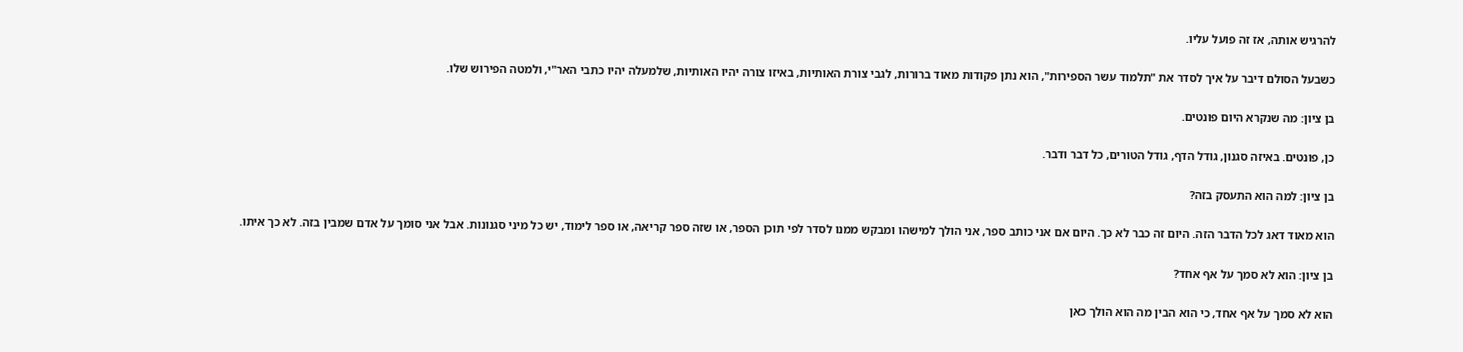להרגיש אותה, אז זה פועל עליו.

כשבעל הסולם דיבר על איך לסדר את "תלמוד עשר הספירות", הוא נתן פקודות מאוד ברורות, לגבי צורת האותיות, באיזו צורה יהיו האותיות, שלמעלה יהיו כתבי האר"י, ולמטה הפירוש שלו.

בן ציון: מה שנקרא היום פונטים.

כן, פונטים. באיזה סגנון, גודל הדף, גודל הטורים, כל דבר ודבר.

בן ציון: למה הוא התעסק בזה?

הוא מאוד דאג לכל הדבר הזה. היום זה כבר לא כך. היום אם אני כותב ספר, אני הולך למישהו ומבקש ממנו לסדר לפי תוכן הספר, או שזה ספר קריאה, או ספר לימוד, יש כל מיני סגנונות. אבל אני סומך על אדם שמבין בזה. לא כך איתו.

בן ציון: הוא לא סמך על אף אחד?

הוא לא סמך על אף אחד, כי הוא הבין מה הוא הולך כאן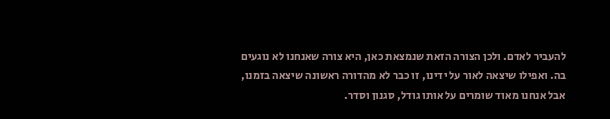להעביר לאדם. ולכן הצורה הזאת שנמצאת כאן, היא צורה שאנחנו לא נוגעים בה. ואפילו שיצאה לאור על ידינו, זו כבר לא מהדורה ראשונה שיצאה בזמנו, אבל אנחנו מאוד שומרים על אותו גודל, סגנון וסדר.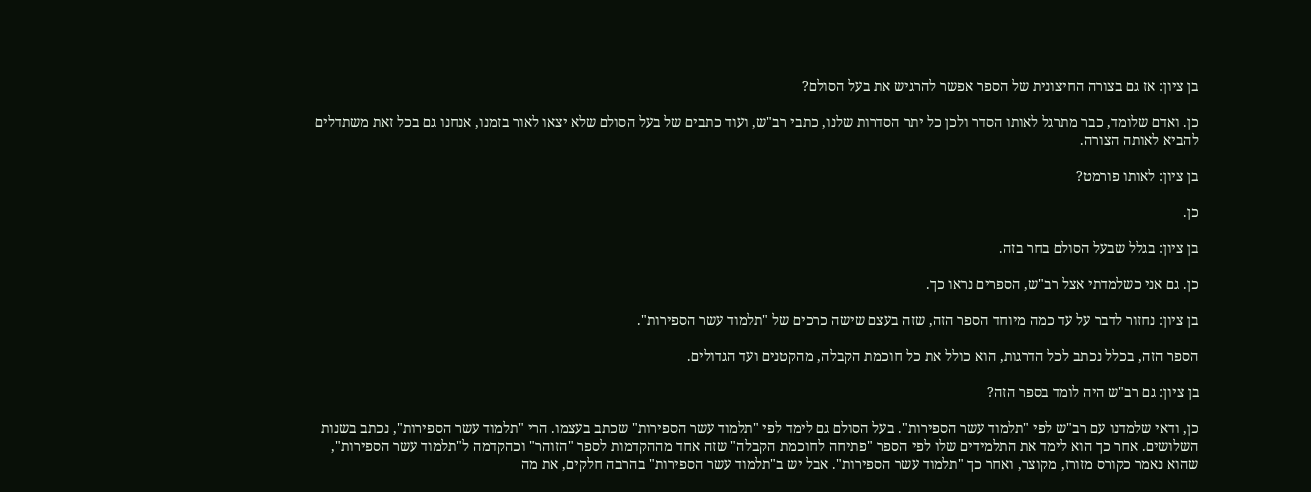בן ציון: אז גם בצורה החיצונית של הספר אפשר להרגיש את בעל הסולם?

כן. ואדם שלומד, כבר מתרגל לאותו הסדר ולכן כל יתר הסדרות שלנו, כתבי רב"ש, ועוד כתבים של בעל הסולם שלא יצאו לאור בזמנו, אנחנו גם בכל זאת משתדלים להביא לאותה הצורה.

בן ציון: לאותו פורמט?

כן.

בן ציון: בגלל שבעל הסולם בחר בזה.

כן. גם אני כשלמדתי אצל רב"ש, הספרים נראו כך.

בן ציון: נחזור לדבר על עד כמה מיוחד הספר הזה, שזה בעצם שישה כרכים של "תלמוד עשר הספירות".

הספר הזה, בכלל נכתב לכל הדרגות, הוא כולל את כל חוכמת הקבלה, מהקטנים ועד הגדולים.

בן ציון: גם רב"ש היה לומד בספר הזה?

כן, ודאי שלמדנו עם רב"ש לפי "תלמוד עשר הספירות". בעל הסולם גם לימד לפי "תלמוד עשר הספירות" שכתב בעצמו. הרי "תלמוד עשר הספירות", נכתב בשנות השלושים. אחר כך הוא לימד את התלמידים שלו לפי הספר "פתיחה לחוכמת הקבלה" שזה אחד מההקדמות לספר "הזוהר" וכהקדמה ל"תלמוד עשר הספירות", שהוא נאמר כקורס מזורז, מקוצר, ואחר כך "תלמוד עשר הספירות". אבל יש ב"תלמוד עשר הספירות" בהרבה חלקים, את מה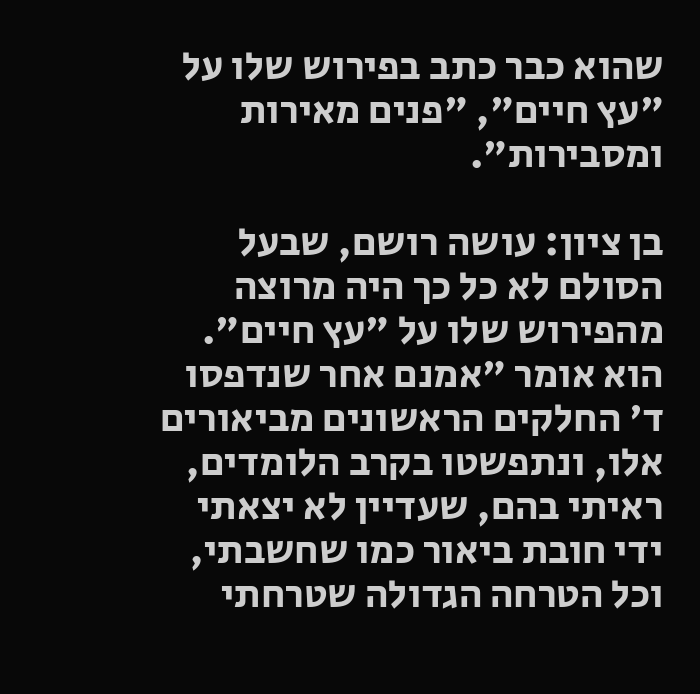שהוא כבר כתב בפירוש שלו על "עץ חיים", "פנים מאירות ומסבירות".

בן ציון: עושה רושם, שבעל הסולם לא כל כך היה מרוצה מהפירוש שלו על "עץ חיים". הוא אומר "אמנם אחר שנדפסו ד' החלקים הראשונים מביאורים אלו, ונתפשטו בקרב הלומדים, ראיתי בהם, שעדיין לא יצאתי ידי חובת ביאור כמו שחשבתי, וכל הטרחה הגדולה שטרחתי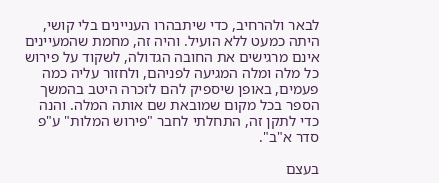לבאר ולהרחיב, כדי שיתבהרו העניינים בלי קושי, היתה כמעט ללא הועיל. והיה זה, מחמת שהמעיינים אינם מרגישים את החובה הגדולה, לשקוד על פירוש כל מלה ומלה המגיעה לפניהם, ולחזור עליה כמה פעמים, באופן שיספיק להם לזכרה היטב בהמשך הספר בכל מקום שמובאת שם אותה המלה. והנה כדי לתקן זה, התחלתי לחבר "פירוש המלות" ע"פ סדר א"ב".

בעצם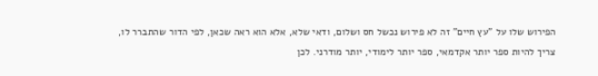הפירוש שלו על "עץ חיים" זה לא פירוש נכשל חס ושלום, ודאי שלא, אלא הוא ראה שכאן, לפי הדור שהתברר לו, צריך להיות ספר יותר אקדמאי, ספר יותר לימודי, יותר מודרני. לכן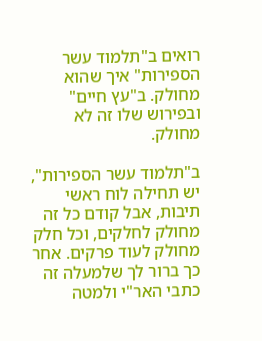רואים ב"תלמוד עשר הספירות" איך שהוא מחולק. ב"עץ חיים" ובפירוש שלו זה לא מחולק.

ב"תלמוד עשר הספירות", יש תחילה לוח ראשי תיבות, אבל קודם כל זה מחולק לחלקים, וכל חלק מחולק לעוד פרקים. אחר כך ברור לך שלמעלה זה כתבי האר"י ולמטה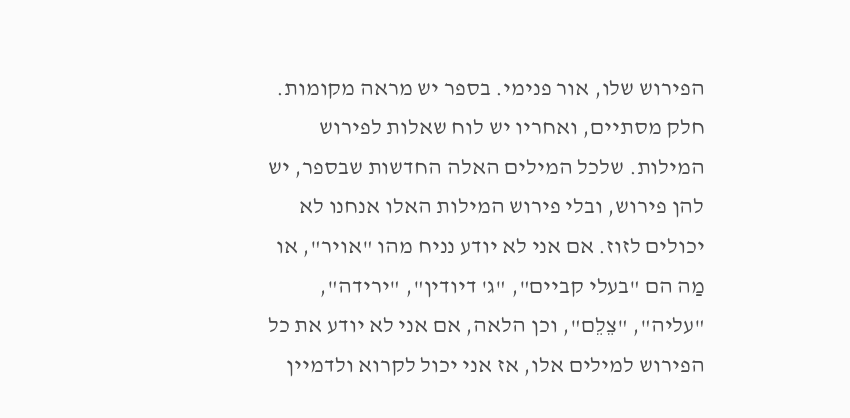הפירוש שלו, אור פנימי. בספר יש מראה מקומות. חלק מסתיים, ואחריו יש לוח שאלות לפירוש המילות. שלכל המילים האלה החדשות שבספר, יש להן פירוש, ובלי פירוש המילות האלו אנחנו לא יכולים לזוז. אם אני לא יודע נניח מהו "אויר", או מַה הם "בעלי קביים", "ג' דיודין", "ירידה", "עליה", "צֵלֵם", וכן הלאה, אם אני לא יודע את כל הפירוש למילים אלו, אז אני יכול לקרוא ולדמיין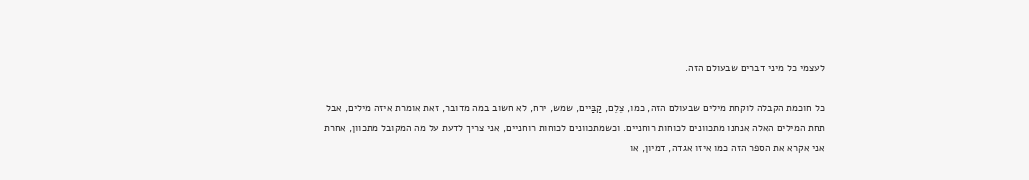לעצמי כל מיני דברים שבעולם הזה.

כל חוכמת הקבלה לוקחת מילים שבעולם הזה, כמו, צֵלֵם, קַבַּיים, שמש, ירח, לא חשוב במה מדובר, זאת אומרת איזה מילים, אבל תחת המילים האלה אנחנו מתכוונים לכוחות רוחניים. וכשמתכוונים לכוחות רוחניים, אני צריך לדעת על מה המקובל מתכוון, אחרת אני אקרא את הספר הזה כמו איזו אגדה, דמיון, או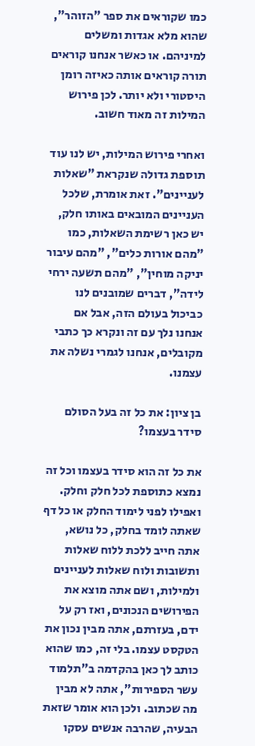כמו שקוראים את ספר "הזוהר", שהוא מלא אגדות ומשלים למיניהם. או כאשר אנחנו קוראים תורה קוראים אותה כאיזה רומן היסטורי ולא יותר. לכן פירוש המילות זה מאוד חשוב.

ואחרי פירוש המילות, יש לנו עוד תוספת גדולה שנקראת "שאלות לעניינים". זאת אומרת, שלכל העניינים המובאים באותו חלק, יש כאן רשימת השאלות, כמו "מהם אורות כלים", "מהם עיבור יניקה מוחין", "מהם תשעה ירחי לידה", דברים שמובנים לנו כביכול בעולם הזה, אבל אם אנחנו נלך עם זה ונקרא כך כתבי מקובלים, אנחנו לגמרי נשלה את עצמנו.

בן ציון: את כל זה בעל הסולם סידר בעצמו?

את כל זה הוא סידר בעצמו וכל זה נמצא כתוספת לכל חלק וחלק. ואפילו לפני לימוד החלק או כל דף שאתה לומד בחלק, כל נושא, אתה חייב ללכת ללוח שאלות ותשובות ולוח שאלות לעניינים ולמילות, ושם אתה מוצא את הפירושים הנכונים, ואז רק על ידם, בעזרתם, אתה מבין נכון את הטקסט עצמו. בלי זה, כמו שהוא כותב לך כאן בהקדמה ב"תלמוד עשר הספירות", אתה לא מבין מה שכתוב. ולכן הוא אומר שזאת הבעיה, שהרבה אנשים עסקו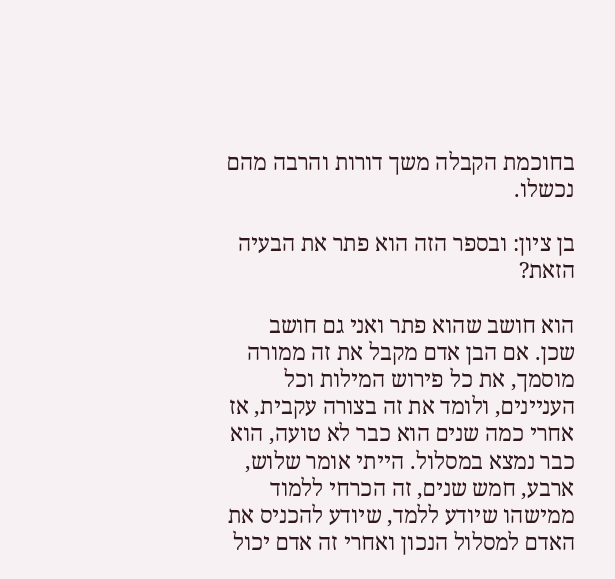בחוכמת הקבלה משך דורות והרבה מהם נכשלו.

בן ציון: ובספר הזה הוא פתר את הבעיה הזאת?

הוא חושב שהוא פתר ואני גם חושב שכן. אם הבן אדם מקבל את זה ממורה מוסמך, את כל פירוש המילות וכל העניינים, ולומד את זה בצורה עקבית, אז אחרי כמה שנים הוא כבר לא טועה, הוא כבר נמצא במסלול. הייתי אומר שלוש, ארבע, חמש שנים, זה הכרחי ללמוד ממישהו שיודע ללמד, שיודע להכניס את האדם למסלול הנכון ואחרי זה אדם יכול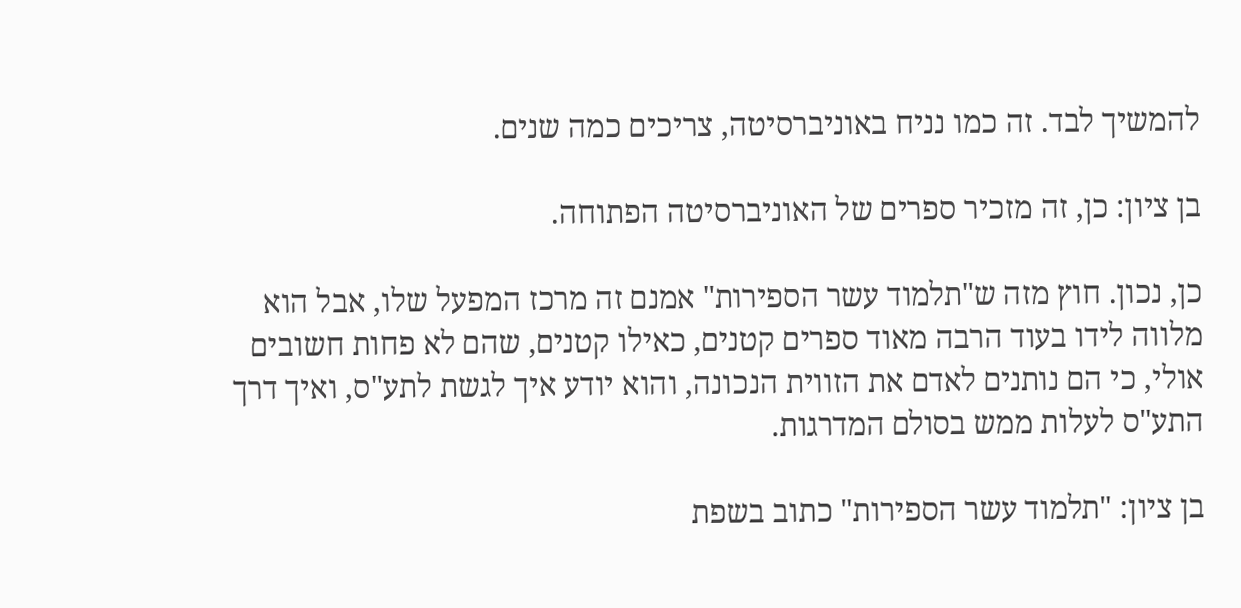להמשיך לבד. זה כמו נניח באוניברסיטה, צריכים כמה שנים.

בן ציון: כן, זה מזכיר ספרים של האוניברסיטה הפתוחה.

כן, נכון. חוץ מזה ש"תלמוד עשר הספירות" אמנם זה מרכז המפעל שלו, אבל הוא מלווה לידו בעוד הרבה מאוד ספרים קטנים, כאילו קטנים, שהם לא פחות חשובים אולי, כי הם נותנים לאדם את הזווית הנכונה, והוא יודע איך לגשת לתע"ס, ואיך דרך התע"ס לעלות ממש בסולם המדרגות.

בן ציון: "תלמוד עשר הספירות" כתוב בשפת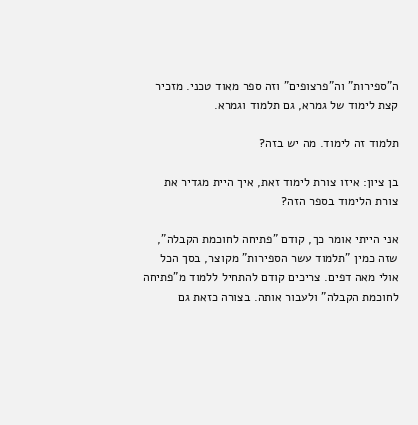ה"ספירות" וה"פרצופים" וזה ספר מאוד טכני. מזכיר קצת לימוד של גמרא, גם תלמוד וגמרא.

תלמוד זה לימוד. מה יש בזה?

בן ציון: איזו צורת לימוד זאת, איך היית מגדיר את צורת הלימוד בספר הזה?

אני הייתי אומר כך, קודם "פתיחה לחוכמת הקבלה", שזה כמין "תלמוד עשר הספירות" מקוצר, בסך הכל אולי מאה דפים. צריכים קודם להתחיל ללמוד מ"פתיחה לחוכמת הקבלה" ולעבור אותה. בצורה כזאת גם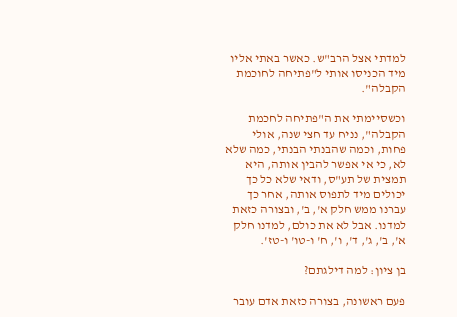למדתי אצל הרב"ש. כאשר באתי אליו מיד הכניסו אותי ל"פתיחה לחוכמת הקבלה".

וכשסיימתי את ה"פתיחה לחכמת הקבלה", נניח עד חצי שנה, אולי פחות, וכמה שהבנתי הבנתי, כמה שלא לא, כי אי אפשר להבין אותה, היא תמצית של תע"ס, ודאי שלא כל כך יכולים מיד לתפוס אותה, אחר כך עברנו ממש חלק א', ב', ובצורה כזאת למדנו. אבל לא את כולם, למדנו חלק א', ב', ג', ד', ו', ח' ו-טו' ו-טז'.

בן ציון: למה דילגתם?

פעם ראשונה, בצורה כזאת אדם עובר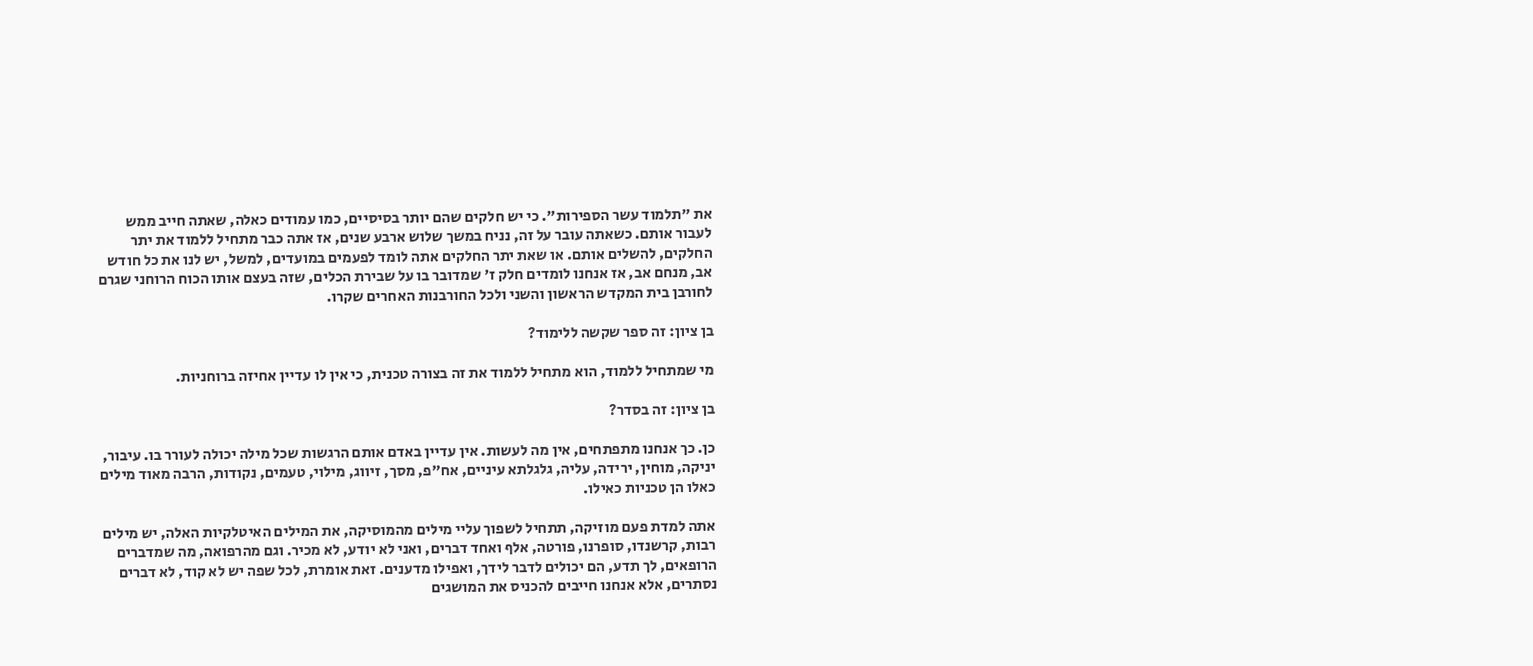את "תלמוד עשר הספירות". כי יש חלקים שהם יותר בסיסיים, כמו עמודים כאלה, שאתה חייב ממש לעבור אותם. כשאתה עובר על זה, נניח במשך שלוש ארבע שנים, אז אתה כבר מתחיל ללמוד את יתר החלקים, להשלים אותם. או שאת יתר החלקים אתה לומד לפעמים במועדים, למשל, יש לנו את כל חודש אב, מנחם אב, אז אנחנו לומדים חלק ז' שמדובר בו על שבירת הכלים, שזה בעצם אותו הכוח הרוחני שגרם לחורבן בית המקדש הראשון והשני ולכל החורבנות האחרים שקרו.

בן ציון: זה ספר שקשה ללימוד?

מי שמתחיל ללמוד, הוא מתחיל ללמוד את זה בצורה טכנית, כי אין לו עדיין אחיזה ברוחניות.

בן ציון: זה בסדר?

כן. כך אנחנו מתפתחים, אין מה לעשות. אין עדיין באדם אותם הרגשות שכל מילה יכולה לעורר בו. עיבור, יניקה, מוחין, ירידה, עליה, גלגלתא עיניים, אח"פ, מסך, זיווג, מילוי, טעמים, נקודות, הרבה מאוד מילים כאלו הן טכניות כאילו.

אתה למדת פעם מוזיקה, תתחיל לשפוך עליי מילים מהמוסיקה, את המילים האיטלקיות האלה, יש מילים רבות, קרשנדו, סופרנו, פורטה, אלף ואחד דברים, ואני לא יודע, לא מכיר. וגם מהרפואה, מה שמדברים הרופאים, לך תדע, הם יכולים לדבר לידך, ואפילו מדענים. זאת אומרת, לכל שפה יש לא קוד, לא דברים נסתרים, אלא אנחנו חייבים להכניס את המושגים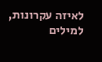לאיזה עקרונות, למילים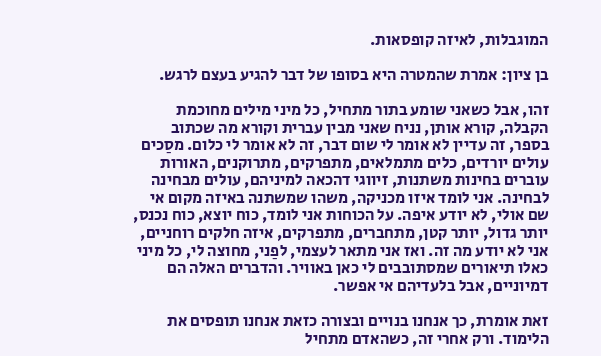המוגבלות, לאיזה קופסאות.

בן ציון: אמרת שהמטרה היא בסופו של דבר להגיע בעצם לרגש.

זהו, אבל כשאני שומע בתור מתחיל, כל מיני מילים מחוכמת הקבלה, קורא אותן, נניח שאני מבין עברית וקורא מה שכתוב בספר, זה עדיין לא אומר לי שום דבר, זה לא אומר לי כלום. מסַכים עולים יורדים, כלים מתמלאים, מתפרקים, מתרוקנים, האורות עוברים בחינות משתנות, זיווגי דהכאה למיניהם, עולים מבחינה לבחינה. אני לומד איזו מכניקה, משהו שמשתנה באיזה מקום אי שם אולי, לא יודע איפה. על הכוחות אני לומד, כוח יוצא, כוח נכנס, יותר גדול, יותר קטן, מתחברים, מתפרקים, איזה חלקים רוחניים, אני לא יודע מה זה. ואז אני מתאר לעצמי, לפַני, מחוצה לי, כל מיני כאלו תיאורים שמסתובבים לי כאן באוויר. והדברים האלה הם דמיוניים, אבל בלעדיהם אי אפשר.

זאת אומרת, כך אנחנו בנויים ובצורה כזאת אנחנו תופסים את הלימוד. ורק אחרי זה, כשהאדם מתחיל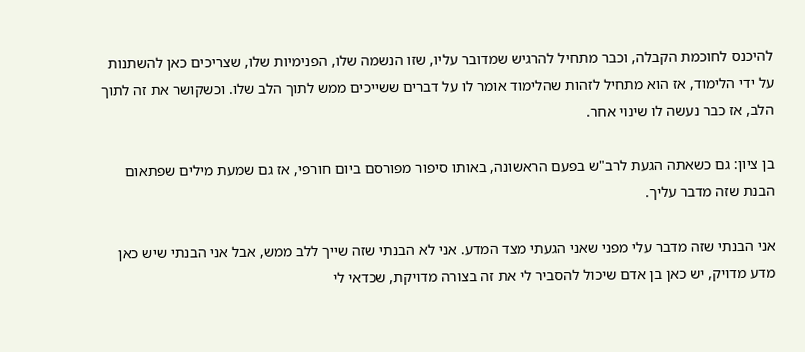להיכנס לחוכמת הקבלה, וכבר מתחיל להרגיש שמדובר עליו, שזו הנשמה שלו, הפנימיות שלו, שצריכים כאן להשתנות על ידי הלימוד, אז הוא מתחיל לזהות שהלימוד אומר לו על דברים ששייכים ממש לתוך הלב שלו. וכשקושר את זה לתוך הלב, אז כבר נעשה לו שינוי אחר.

בן ציון: גם כשאתה הגעת לרב"ש בפעם הראשונה, באותו סיפור מפורסם ביום חורפי, אז גם שמעת מילים שפתאום הבנת שזה מדבר עליך.

אני הבנתי שזה מדבר עלי מפני שאני הגעתי מצד המדע. אני לא הבנתי שזה שייך ללב ממש, אבל אני הבנתי שיש כאן מדע מדויק, יש כאן בן אדם שיכול להסביר לי את זה בצורה מדויקת, שכדאי לי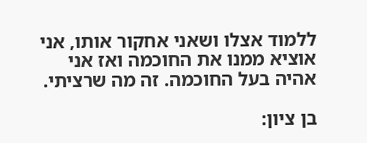ללמוד אצלו ושאני אחקור אותו, אני אוציא ממנו את החוכמה ואז אני אהיה בעל החוכמה. זה מה שרציתי.

בן ציון: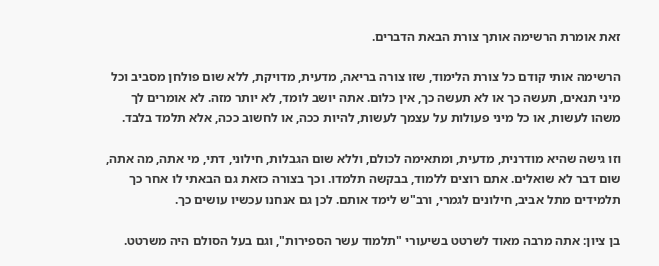זאת אומרת הרשימה אותך צורת הבאת הדברים.

הרשימה אותי קודם כל צורת הלימוד, שזו צורה בריאה, מדעית, מדויקת, ללא שום פולחן מסביב וכל מיני תנאים, תעשה כך או לא תעשה כך, אין כלום. אתה יושב לומד, לא יותר מזה. לא אומרים לך משהו לעשות, או כל מיני פעולות על עצמך לעשות, להיות ככה, או לחשוב ככה, אלא תלמד בלבד.

וזו גישה שהיא מודרנית, מדעית, ומתאימה לכולם, וללא שום הגבלות, חילוני, דתי, מי אתה, מה אתה, שום דבר לא שואלים. אתם רוצים ללמוד, בבקשה תלמדו. וכך בצורה כזאת גם הבאתי לו אחר כך תלמידים מתל אביב, חילונים לגמרי, ורב"ש לימד אותם. לכן גם אנחנו עכשיו עושים כך.

בן ציון: אתה מרבה מאוד לשרטט בשיעורי "תלמוד עשר הספירות", וגם בעל הסולם היה משרטט.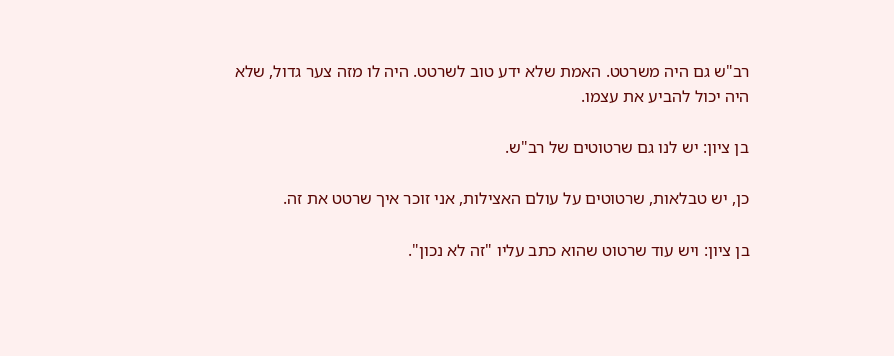רב"ש גם היה משרטט. האמת שלא ידע טוב לשרטט. היה לו מזה צער גדול, שלא היה יכול להביע את עצמו.

בן ציון: יש לנו גם שרטוטים של רב"ש.

כן, יש טבלאות, שרטוטים על עולם האצילות, אני זוכר איך שרטט את זה.

בן ציון: ויש עוד שרטוט שהוא כתב עליו "זה לא נכון".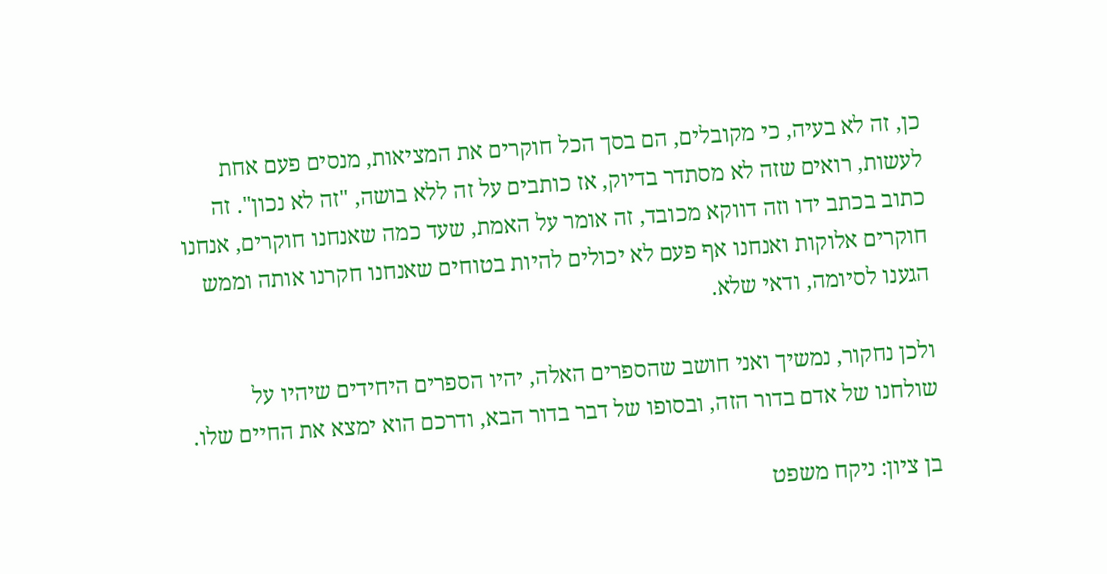כן, זה לא בעיה, כי מקובלים, הם בסך הכל חוקרים את המציאות, מנסים פעם אחת לעשות, רואים שזה לא מסתדר בדיוק, אז כותבים על זה ללא בושה, "זה לא נכון". זה כתוב בכתב ידו וזה דווקא מכובד, זה אומר על האמת, שעד כמה שאנחנו חוקרים, אנחנו חוקרים אלוקות ואנחנו אף פעם לא יכולים להיות בטוחים שאנחנו חקרנו אותה וממש הגענו לסיומה, ודאי שלא.

ולכן נחקור, נמשיך ואני חושב שהספרים האלה, יהיו הספרים היחידים שיהיו על שולחנו של אדם בדור הזה, ובסופו של דבר בדור הבא, ודרכם הוא ימצא את החיים שלו.

בן ציון: ניקח משפט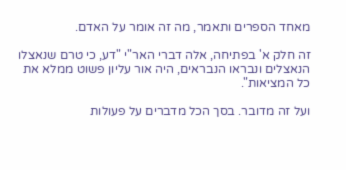מאחד הספרים ותאמר, מה זה אומר על האדם.

זה חלק א' בפתיחה, אלה דברי האר"י "דע, כי טרם שנאצלו הנאצלים ונבראו הנבראים, היה אור עליון פשוט ממלא את כל המציאות".

ועל זה מדובר. בסך הכל מדברים על פעולות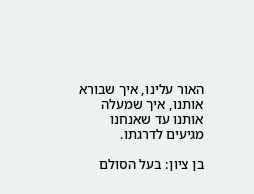האור עלינו, איך שבורא אותנו, איך שמעלה אותנו עד שאנחנו מגיעים לדרגתו.

בן ציון: בעל הסולם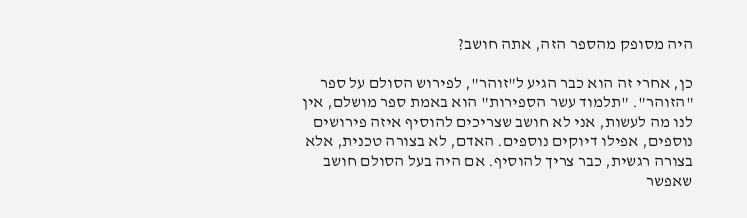היה מסופק מהספר הזה, אתה חושב?

כן, אחרי זה הוא כבר הגיע ל"זוהר", לפירוש הסולם על ספר "הזוהר". "תלמוד עשר הספירות" הוא באמת ספר מושלם, אין לנו מה לעשות, אני לא חושב שצריכים להוסיף איזה פירושים נוספים, אפילו דיוקים נוספים. האדם, לא בצורה טכנית, אלא בצורה רגשית, כבר צריך להוסיף. אם היה בעל הסולם חושב שאפשר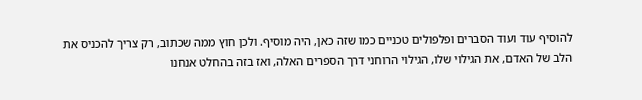להוסיף עוד ועוד הסברים ופלפולים טכניים כמו שזה כאן, היה מוסיף. ולכן חוץ ממה שכתוב, רק צריך להכניס את הלב של האדם, את הגילוי שלו, הגילוי הרוחני דרך הספרים האלה, ואז בזה בהחלט אנחנו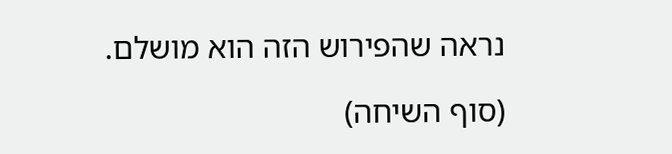נראה שהפירוש הזה הוא מושלם.

(סוף השיחה)